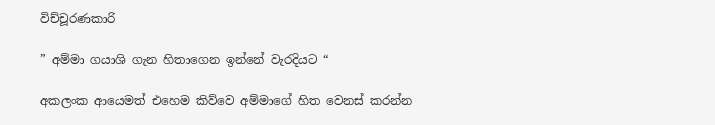විච්චූරණකාරි

” අම්මා ගයාශි ගැන හිතාගෙන ඉන්නේ වැරදියට “

අකලංක ආයෙමත් එහෙම කිව්වෙ අම්මාගේ හිත වෙනස් කරන්න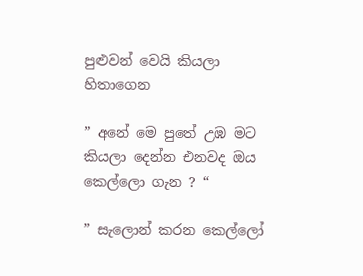පුළුවන් වෙයි කියලා හිතාගෙන

” අනේ මෙ පුතේ උඹ මට කියලා දෙන්න එනවද ඔය කෙල්ලො ගැන ? “

” සැලොන් කරන කෙල්ලෝ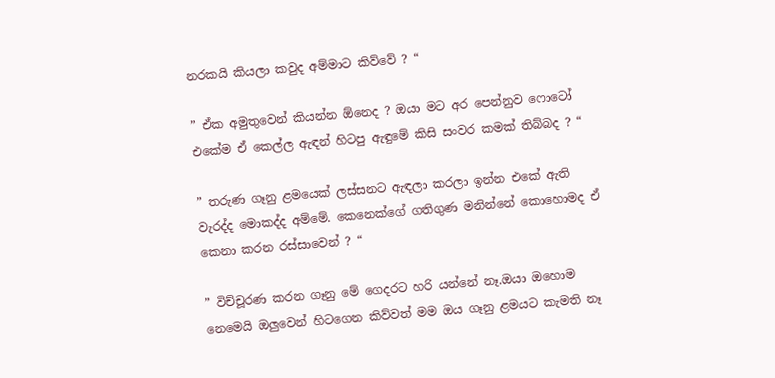නරකයි කියලා කවුද අම්මාට කිව්වේ ? “

” ඒක අමුතුවෙන් කියන්න ඕනෙද ? ඔයා මට අර පෙන්නුව ෆොටෝ එකේම ඒ කෙල්ල ඇඳන් හිටපු ඇඳුමේ කිසි සංවර කමක් තිබ්බද ? “

” තරුණ ගෑනු ළමයෙක් ලස්සනට ඇඳලා කරලා ඉන්න එකේ ඇති වැරද්ද මොකද්ද අම්මේ. කෙනෙක්ගේ ගතිගුණ මනින්නේ කොහොමද ඒ කෙනා කරන රස්සාවෙන් ? “

” විච්චූරණ කරන ගෑනු මේ ගෙදරට හරි යන්නේ නෑ.ඔයා ඔහොම නෙමෙයි ඔලුවෙන් හිටගෙන කිව්වත් මම ඔය ගෑනු ළමයට කැමති නෑ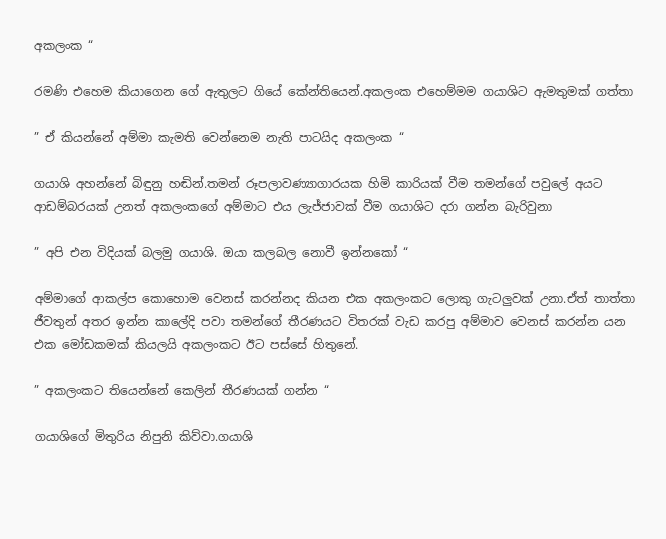අකලංක “

රමණි එහෙම කියාගෙන ගේ ඇතුලට ගියේ කේන්තියෙන්.අකලංක එහෙම්මම ගයාශිට ඇමතුමක් ගත්තා

” ඒ කියන්නේ අම්මා කැමති වෙන්නෙම නැති පාටයිද අකලංක “

ගයාශි අහන්නේ බිඳුනු හඬින්.තමන් රූපලාවණ්‍යාගාරයක හිමි කාරියක් වීම තමන්ගේ පවුලේ අයට ආඩම්බරයක් උනත් අකලංකගේ අම්මාට එය ලැජ්ජාවක් වීම ගයාශිට දරා ගන්න බැරිවුනා

” අපි එන විදියක් බලමු ගයාශි. ඔයා කලබල නොවී ඉන්නකෝ “

අම්මාගේ ආකල්ප කොහොම වෙනස් කරන්නද කියන එක අකලංකට ලොකු ගැටලුවක් උනා.ඒත් තාත්තා ජීවතුන් අතර ඉන්න කාලේදි පවා තමන්ගේ තීරණයට විතරක් වැඩ කරපු අම්මාව වෙනස් කරන්න යන එක මෝඩකමක් කියලයි අකලංකට ඊට පස්සේ හිතුනේ.

” අකලංකට තියෙන්නේ කෙලින් තීරණයක් ගන්න “

ගයාශිගේ මිතුරිය නිපුනි කිව්වා.ගයාශි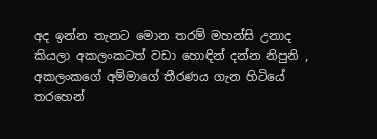අද ඉන්න තැනට මොන තරම් මහන්සි උනාද කියලා අකලංකටත් වඩා හොඳින් දන්න නිපුනි , අකලංකගේ අම්මාගේ තීරණය ගැන හිටියේ තරහෙන්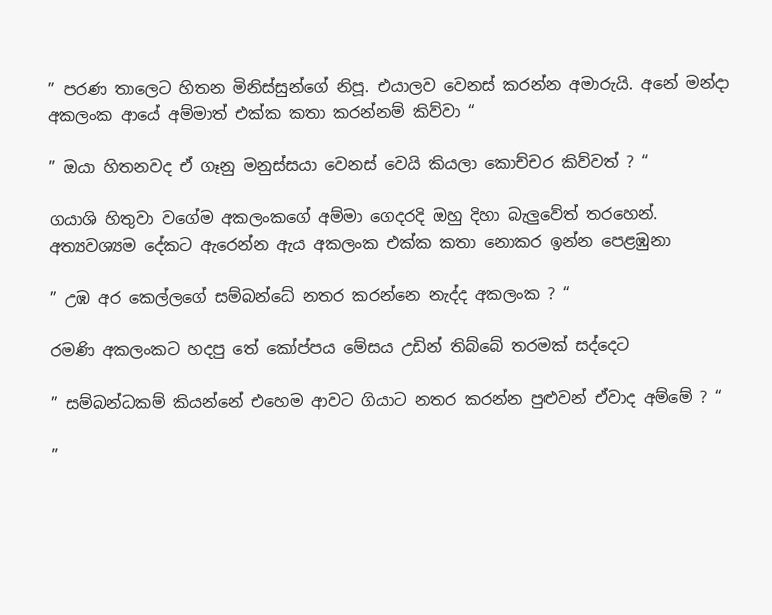” පරණ තාලෙට හිතන මිනිස්සුන්ගේ නිපූ. එයාලව වෙනස් කරන්න අමාරුයි. අනේ මන්දා අකලංක ආයේ අම්මාත් එක්ක කතා කරන්නම් කිව්වා “

” ඔයා හිතනවද ඒ ගෑනු මනුස්සයා වෙනස් වෙයි කියලා කොච්චර කිව්වත් ? “

ගයාශි හිතුවා වගේම අකලංකගේ අම්මා ගෙදරදි ඔහු දිහා බැලුවේත් තරහෙන්. අත්‍යවශ්‍යම දේකට ඇරෙන්න ඇය අකලංක එක්ක කතා නොකර ඉන්න පෙළඹුනා

” උඹ අර කෙල්ලගේ සම්බන්ධේ නතර කරන්නෙ නැද්ද අකලංක ? “

රමණි අකලංකට හදපු තේ කෝප්පය මේසය උඩින් තිබ්බේ තරමක් සද්දෙට

” සම්බන්ධකම් කියන්නේ එහෙම ආවට ගියාට නතර කරන්න පුළුවන් ඒවාද අම්මේ ? “

”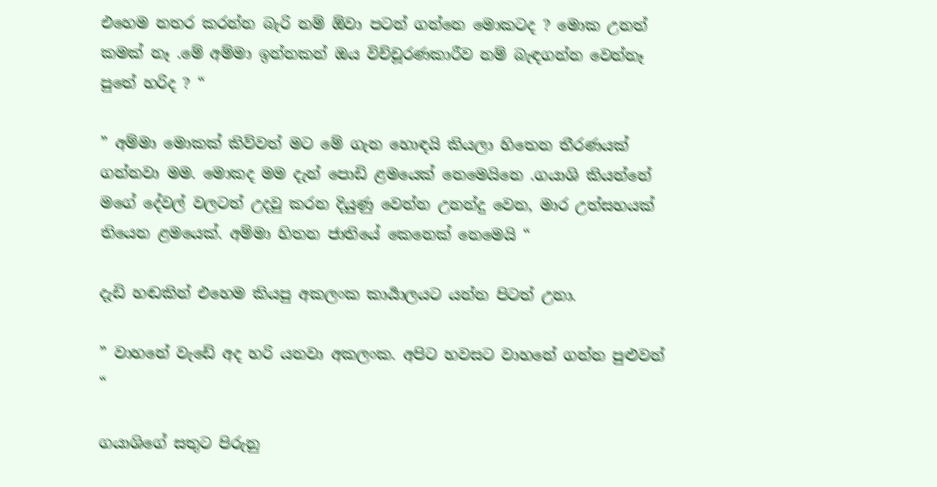එහෙම නතර කරන්න බැරි නම් ඕවා පටන් ගන්නෙ මොකටද ? මොක උනත් කමක් නෑ .මේ අම්මා ඉන්නකන් ඔය විච්චූරණකාරීව නම් බැඳගන්න වෙන්නෑ පුතේ හරිද ? “

” අම්මා මොකක් කිව්වත් මට මේ ගැන හොඳයි කියලා හිතෙන තීරණයක් ගන්නවා මම. මොකද මම දැන් පොඩි ළමයෙක් නෙමෙයිනෙ .ගයාශි කියන්නේ මගේ දේවල් වලටත් උදවු කරන දියුණු වෙන්න උනන්දු වෙන, මාර උත්සහයක් තියෙන ළමයෙක්. අම්මා හිතන ජාතියේ කෙනෙක් නෙමෙයි “

දැඩි හඬකින් එහෙම කියපු අකලංක කාර්‍යාලයට යන්න පිටත් උනා.

” වාහනේ වැඩේ අද හරි යනවා අකලංක. අපිට හවසට වාහනේ ගන්න පුළුවන් “

ගයාශිගේ සතුට පිරුනු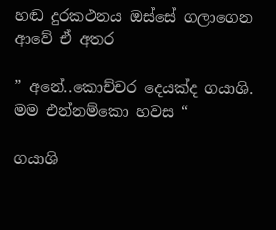හඬ දුරකථනය ඔස්සේ ගලාගෙන ආවේ ඒ අතර

” අනේ..කොච්චර දෙයක්ද ගයාශි. මම එන්නම්කො හවස “

ගයාශි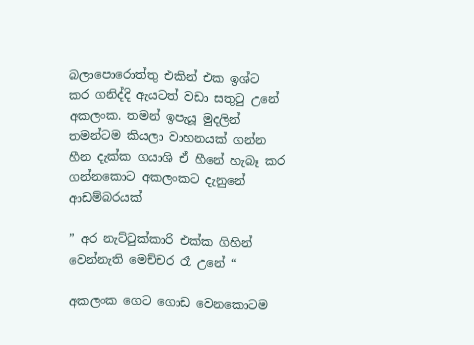බලාපොරොත්තු එකින් එක ඉශ්ට කර ගනිද්දි ඇයටත් වඩා සතුටු උනේ අකලංක. තමන් ඉපැයූ මුදලින් තමන්ටම කියලා වාහනයක් ගන්න හීන දැක්ක ගයාශි ඒ හීනේ හැබෑ කර ගන්නකොට අකලංකට දැනුනේ ආඩම්බරයක්

” අර නැට්ටුක්කාරි එක්ක ගිහින් වෙන්නැති මෙච්චර රෑ උනේ “

අකලංක ගෙට ගොඩ වෙනකොටම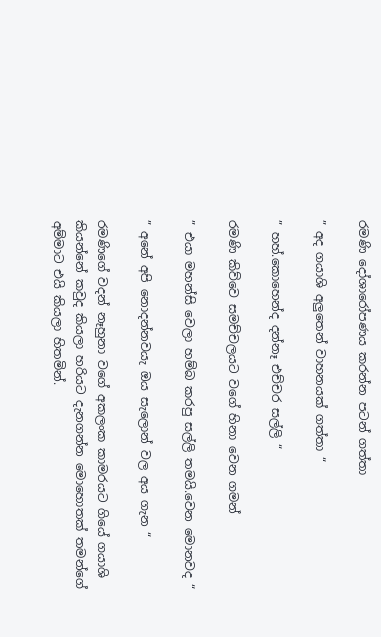රමණි දෝශාරෝපණය කරන්න පටන් ගත්තා

” අද ගයාශි අලුතෙන් වාහනයක් ගත්තා “

” හහ්.කොහෙන්ද දන්නෑ එච්චර සල්ලි “

රමණි කිව්වෙ සමච්චලයට වගේ හිනා වෙන ගමන්

” එයා මහන්සි වෙලා හම්බ කරපු සල්ලි තමයි.වෙන මොනවද “

” අනේ අපි නොදන්නවයැ ඔය සැලොන් වල අය ගැන “

රමණිගේ වදන් නෑහුනා වගේ අකලංක කාමරයට ගියේ ගයාශි කියන්නේ කවුද කියලා හරියට දැනගන්න මොහොතක් තමන්ගේ අම්මාට එයි කියලා හිතමින්.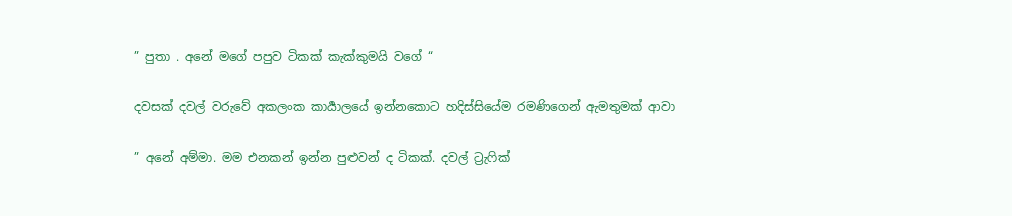” පුතා . අනේ මගේ පපුව ටිකක් කැක්කුමයි වගේ “

දවසක් දවල් වරුවේ අකලංක කාර්‍යාලයේ ඉන්නකොට හදිස්සියේම රමණිගෙන් ඇමතුමක් ආවා

” අනේ අම්මා. මම එනකන් ඉන්න පුළුවන් ද ටිකක්. දවල් ට්‍රැෆික්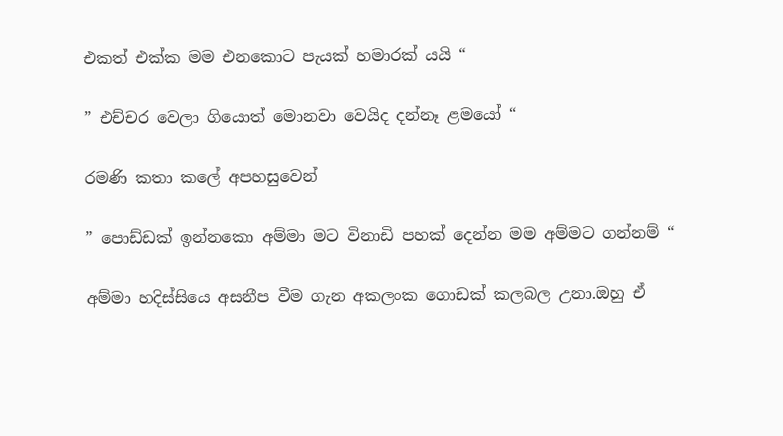එකත් එක්ක මම එනකොට පැයක් හමාරක් යයි “

” එච්චර වෙලා ගියොත් මොනවා වෙයිද දන්නෑ ළමයෝ “

රමණි කතා කලේ අපහසුවෙන්

” පොඩ්ඩක් ඉන්නකො අම්මා මට විනාඩි පහක් දෙන්න මම අම්මට ගන්නම් “

අම්මා හදිස්සියෙ අසනීප වීම ගැන අකලංක ගොඩක් කලබල උනා.ඔහු ඒ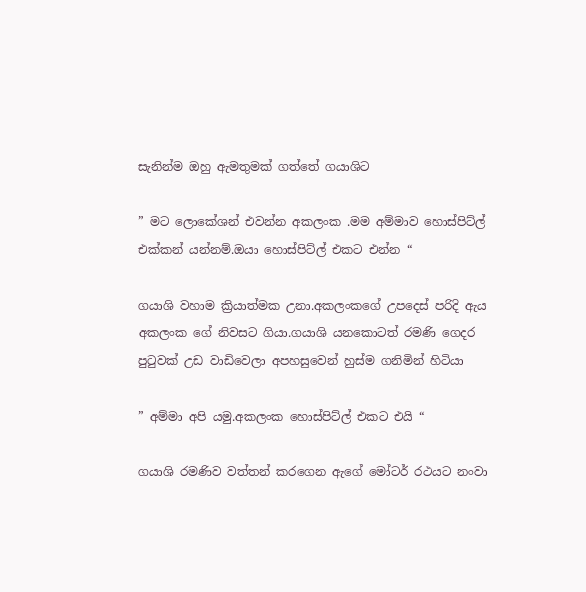සැනින්ම ඔහු ඇමතුමක් ගත්තේ ගයාශිට

” මට ලොකේශන් එවන්න අකලංක .මම අම්මාව හොස්පිට්ල් එක්කන් යන්නම්.ඔයා හොස්පිට්ල් එකට එන්න “

ගයාශි වහාම ක්‍රියාත්මක උනා.අකලංකගේ උපදෙස් පරිදි ඇය අකලංක ගේ නිවසට ගියා.ගයාශි යනකොටත් රමණි ගෙදර පුටුවක් උඩ වාඩිවෙලා අපහසුවෙන් හුස්ම ගනිමින් හිටියා

” අම්මා අපි යමු.අකලංක හොස්පිට්ල් එකට එයි “

ගයාශි රමණිව වත්තන් කරගෙන ඇගේ මෝටර් රථයට නංවා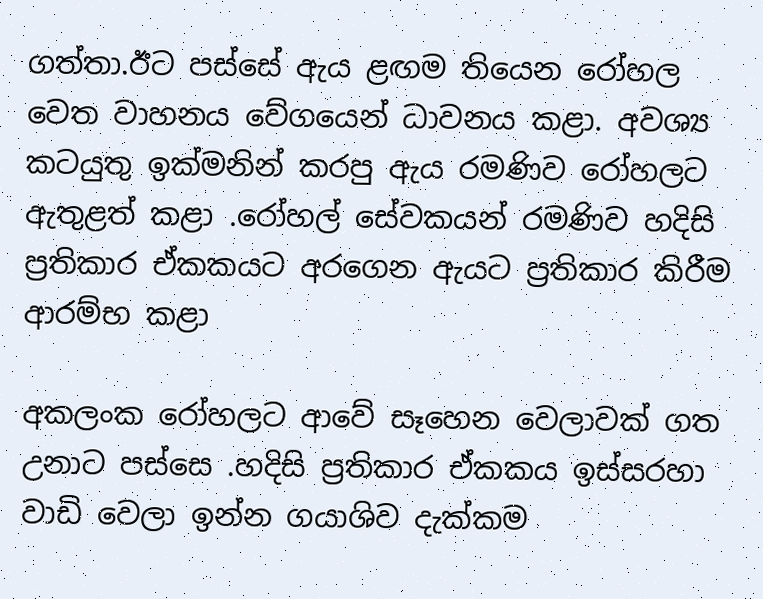ගත්‍තා.ඊට පස්සේ ඇය ළඟම තියෙන රෝහල වෙත වාහනය වේගයෙන් ධාවනය කළා. අවශ්‍ය කටයුතු ඉක්මනින් කරපු ඇය රමණිව රෝහලට ඇතුළත් කළා .රෝහල් සේවකයන් රමණිව හදිසි ප්‍රතිකාර ඒකකයට අරගෙන ඇයට ප්‍රතිකාර කිරීම ආරම්භ කළා

අකලංක රෝහලට ආවේ සෑහෙන වෙලාවක් ගත උනාට පස්සෙ .හදිසි ප්‍රතිකාර ඒකකය ඉස්සරහා වාඩි වෙලා ඉන්න ගයාශිව දැක්කම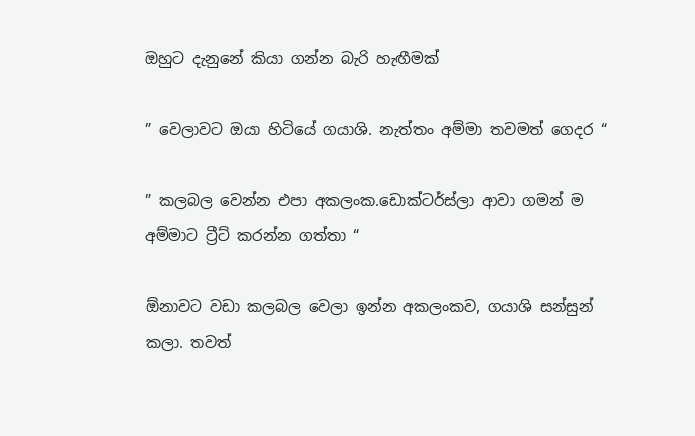ඔහුට දැනුනේ කියා ගන්න බැරි හැඟීමක්

” වෙලාවට ඔයා හිටියේ ගයාශි. නැත්තං අම්මා තවමත් ගෙදර “

” කලබල වෙන්න එපා අකලංක.ඩොක්ටර්ස්ලා ආවා ගමන් ම අම්මාට ට්‍රීට් කරන්න ගත්තා “

ඕනාවට වඩා කලබල වෙලා ඉන්න අකලංකව, ගයාශි සන්සුන් කලා. තවත්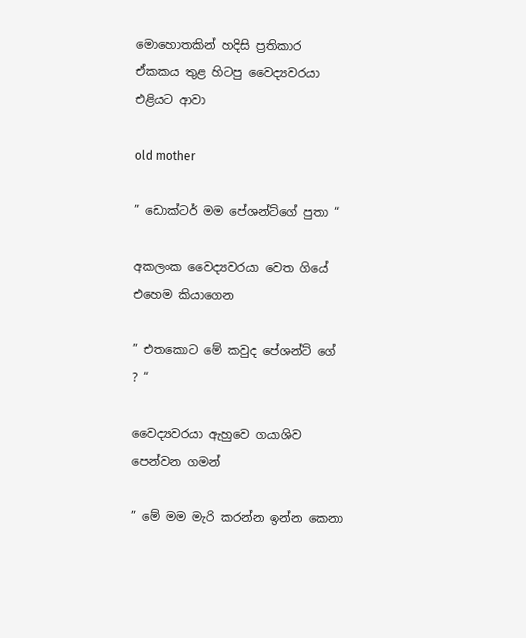මොහොතකින් හදිසි ප්‍රතිකාර ඒකකය තුළ හිටපු වෛද්‍යවරයා එළියට ආවා

old mother

” ඩොක්ටර් මම පේශන්ට්ගේ පුතා “

අකලංක වෛද්‍යවරයා වෙත ගියේ එහෙම කියාගෙන

” එතකොට මේ කවුද පේශන්ට් ගේ ? “

වෛද්‍යවරයා ඇහුවෙ ගයාශිව පෙන්වන ගමන්

” මේ මම මැරි කරන්න ඉන්න කෙනා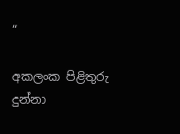“

අකලංක පිළිතුරු දුන්නා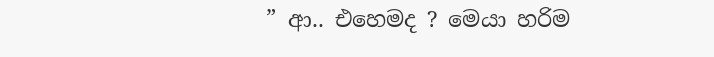” ආ.. එහෙමද ? මෙයා හරිම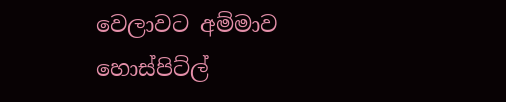වෙලාවට අම්මාව හොස්පිට්ල්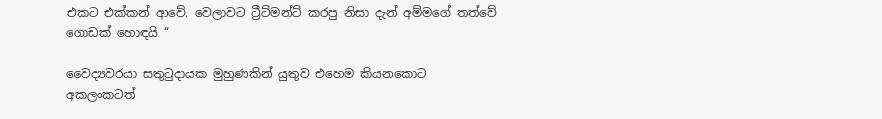එකට එක්කන් ආවේ. වෙලාවට ට්‍රීට්මන්ට් කරපු නිසා දැන් අම්මගේ තත්වේ ගොඩක් හොඳයි “

වෛද්‍යවරයා සතුටුදායක මුහුණකින් යුතුව එහෙම කියනකොට අකලංකටත්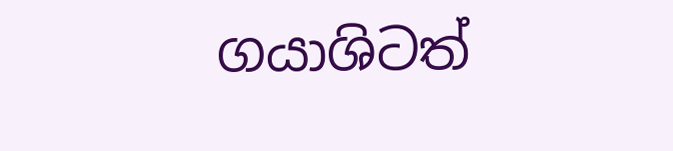ගයාශිටත්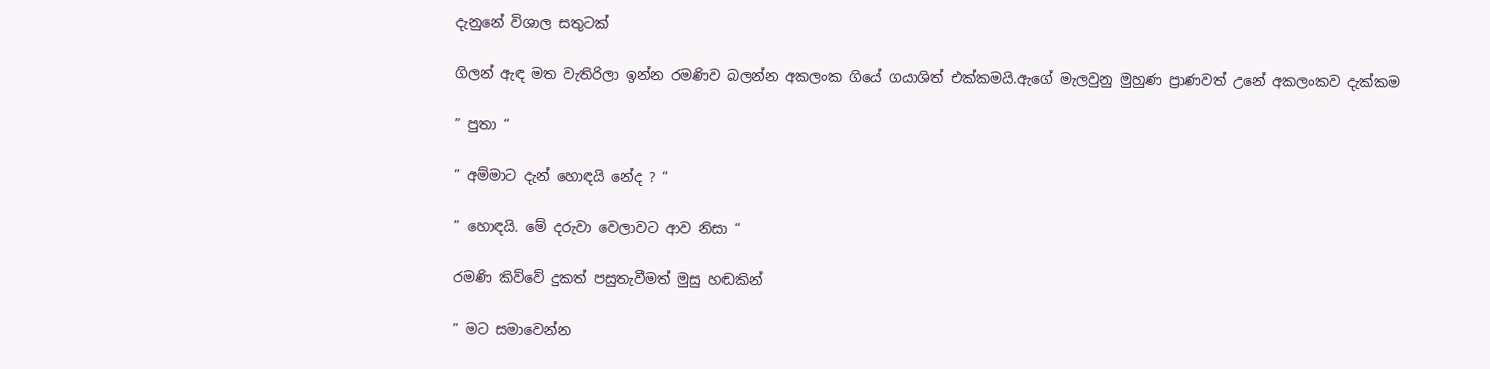දැනුනේ විශාල සතුටක්

ගිලන් ඇඳ මත වැතිරිලා ඉන්න රමණිව බලන්න අකලංක ගියේ ගයාශිත් එක්කමයි.ඇගේ මැලවුනු මුහුණ ප්‍රාණවත් උනේ අකලංකව දැක්කම

” පුතා “

” අම්මාට දැන් හොඳයි නේද ? “

” හොඳයි. මේ දරුවා වෙලාවට ආව නිසා “

රමණි කිව්වේ දුකත් පසුතැවීමත් මුසු හඬකින්

” මට සමාවෙන්න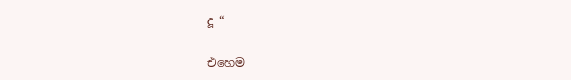දූ “

එහෙම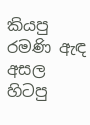කියපු රමණි ඇඳ අසල හිටපු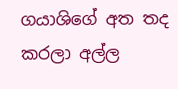ගයාශිගේ අත තද කරලා අල්ල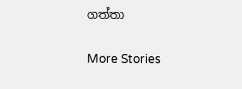ගත්තා

More Stories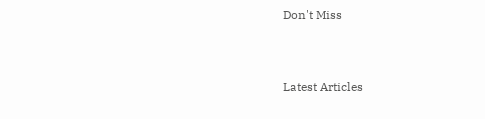Don't Miss


Latest Articles